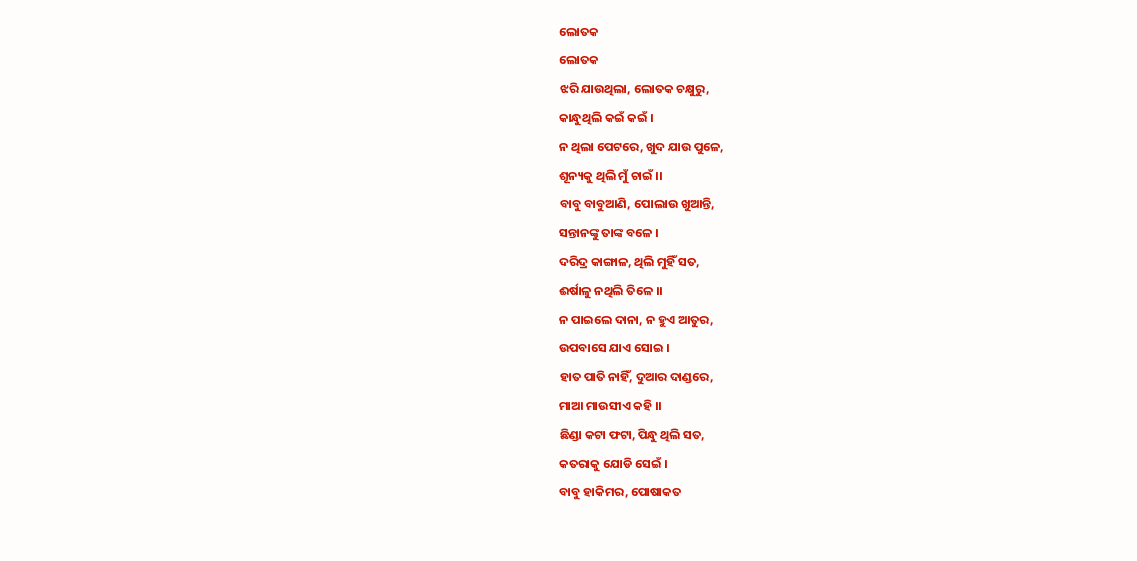ଲୋତକ
ଲୋତକ
ଝରି ଯାଉଥିଲା, ଲୋତକ ଚକ୍ଷୁରୁ,
କାନ୍ଧୁଥିଲି କଇଁ କଇଁ ।
ନ ଥିଲା ପେଟରେ, ଖୁଦ ଯାଉ ପୁଳେ,
ଶୂନ୍ୟକୁ ଥିଲି ମୁଁ ଚାଇଁ ।।
ବାବୁ ବାବୁଆଣି, ପୋଲାଉ ଖୁଆନ୍ତି,
ସନ୍ତାନଙ୍କୁ ତାଙ୍କ ବଳେ ।
ଦରିଦ୍ର କାଙ୍ଗାଳ, ଥିଲି ମୁହିଁ ସତ,
ଈର୍ଷାଳୁ ନଥିଲି ତିଳେ ।।
ନ ପାଇଲେ ଦାନା, ନ ହୁଏ ଆତୁର,
ଉପବାସେ ଯାଏ ସୋଇ ।
ହାତ ପାତି ନାହିଁ, ଦୁଆର ଦାଣ୍ଡରେ,
ମାଆ ମାଉସୀଏ କହି ।।
ଛିଣ୍ଡା କଟା ଫଟା, ପିନ୍ଧୁ ଥିଲି ସତ,
କତରାକୁ ଯୋଡି ସେଇଁ ।
ବାବୁ ହାକିମର, ପୋଷାକତ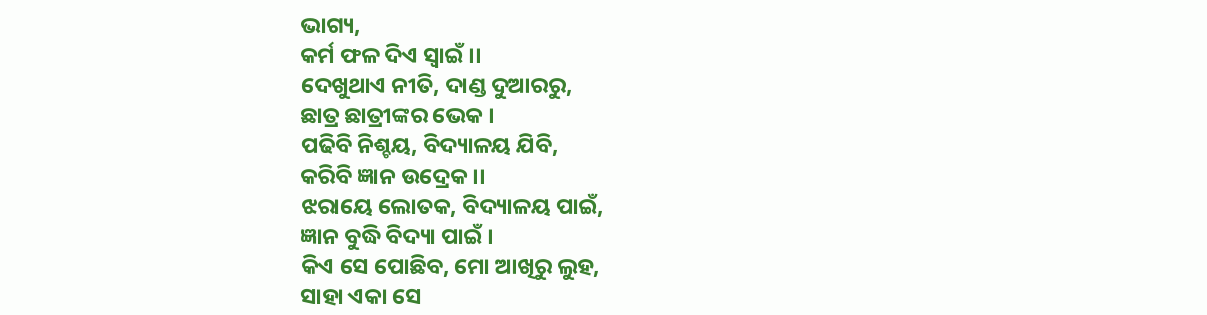ଭାଗ୍ୟ,
କର୍ମ ଫଳ ଦିଏ ସ୍ୱାଇଁ ।।
ଦେଖୁଥାଏ ନୀତି, ଦାଣ୍ଡ ଦୁଆରରୁ,
ଛାତ୍ର ଛାତ୍ରୀଙ୍କର ଭେକ ।
ପଢିବି ନିଶ୍ଚୟ, ବିଦ୍ୟାଳୟ ଯିବି,
କରିବି ଜ୍ଞାନ ଉଦ୍ରେକ ।।
ଝରାୟେ ଲୋତକ, ବିଦ୍ୟାଳୟ ପାଇଁ,
ଜ୍ଞାନ ବୁଦ୍ଧି ବିଦ୍ୟା ପାଇଁ ।
କିଏ ସେ ପୋଛିବ, ମୋ ଆଖିରୁ ଲୁହ,
ସାହା ଏକା ସେ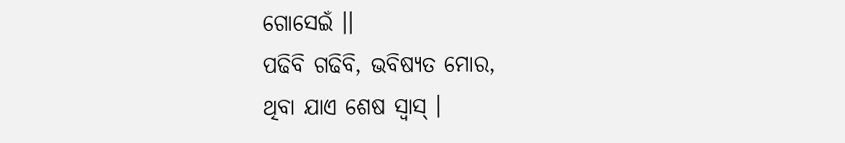ଗୋସେଇଁ ।।
ପଢିବି ଗଢିବି, ଭବିଷ୍ୟତ ମୋର,
ଥିବା ଯାଏ ଶେଷ ସ୍ୱାସ୍ ।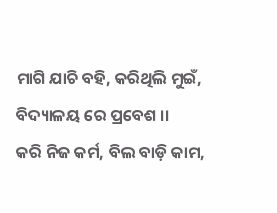ମାଗି ଯାଚି ବହି, କରିଥିଲି ମୁଇଁ,
ବିଦ୍ୟାଳୟ ରେ ପ୍ରବେଶ ।।
କରି ନିଜ କର୍ମ, ବିଲ ବାଡ଼ି କାମ,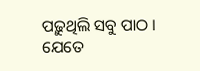ପଢ଼ୁଥିଲି ସବୁ ପାଠ ।
ଯେତେ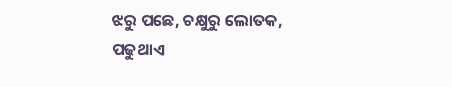ଝରୁ ପଛେ, ଚକ୍ଷୁରୁ ଲୋତକ,
ପଢୁଥାଏ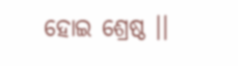ହୋଇ ଶ୍ରେଷ୍ଠ ।।